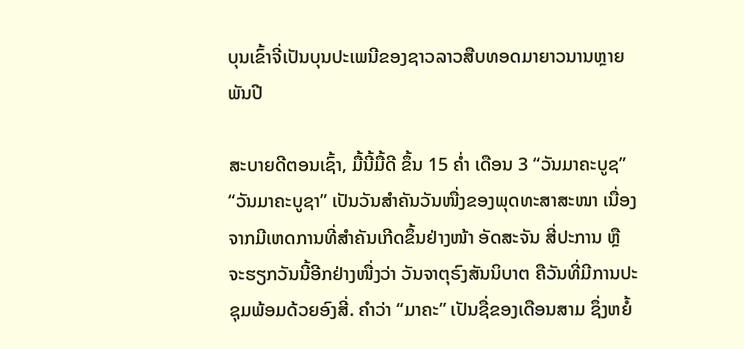ບຸນເຂົ້າຈີ່ເປັນບຸນປະເພນີຂອງຊາວລາວສືບທອດມາຍາວນານຫຼາຍພັນປີ

ສະບາຍດີຕອນເຊົ້າ, ມື້ນີ້ມື້ດີ ຂຶ້ນ 15 ຄໍ່າ ເດືອນ 3 “ວັນມາຄະບູຊ” “ວັນມາຄະບູຊາ” ເປັນວັນສຳຄັນວັນໜື່ງຂອງພຸດທະສາສະໜາ ເນື່ອງຈາກມີເຫດການທີ່ສຳຄັນເກີດຂຶ້ນຢ່າງໜ້າ ອັດສະຈັນ ສີ່ປະການ ຫຼື ຈະຮຽກວັນນີ້ອີກຢ່າງໜື່ງວ່າ ວັນຈາຕຸຣົງສັນນິບາຕ ຄືວັນທີ່ມີການປະຊຸມພ້ອມດ້ວຍອົງສີ່. ຄຳວ່າ “ມາຄະ” ເປັນຊື່ຂອງເດືອນສາມ ຊຶ່ງຫຍໍ້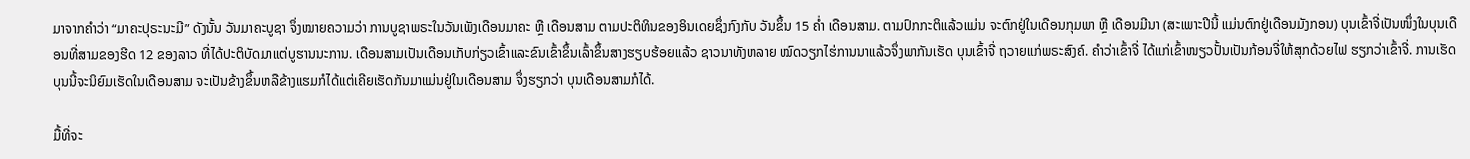ມາຈາກຄຳວ່າ “ມາຄະປຸຣະນະມີ” ດັງນັ້ນ ວັນມາຄະບູຊາ ຈຶ່ງໝາຍຄວາມວ່າ ການບູຊາພຣະໃນວັນເພັງເດືອນມາຄະ ຫຼື ເດືອນສາມ ຕາມປະຕິທິນຂອງອິນເດຍຊຶ່ງກົງກັບ ວັນຂຶ້ນ 15 ຄໍ່າ ເດືອນສາມ. ຕາມປົກກະຕິແລ້ວແມ່ນ ຈະຕົກຢູ່ໃນເດືອນກຸມພາ ຫຼື ເດືອນມີນາ (ສະເພາະປີນີ້ ແມ່ນຕົກຢູ່ເດືອນມັງກອນ) ບຸນເຂົ້າຈີ່ເປັນໜຶ່ງໃນບຸນເດືອນທີ່ສາມຂອງຮີດ 12 ຂອງລາວ ທີ່ໄດ້ປະຕິບັດມາແຕ່ບູຮານນະການ. ເດືອນສາມເປັນເດືອນເກັບກ່ຽວເຂົ້າແລະຂົນເຂົ້າຂຶ້ນເລົ້າຂຶ້ນສາງຮຽບຮ້ອຍແລ້ວ ຊາວນາທັງຫລາຍ ໝົດວຽກໄຮ່ການນາແລ້ວຈຶ່ງພາກັນເຮັດ ບຸນເຂົ້າຈີ່ ຖວາຍແກ່ພຣະສົງຄ໌. ຄຳວ່າເຂົ້າຈີ່ ໄດ້ແກ່ເຂົ້າໜຽວປັ້ນເປັນກ້ອນຈີ່ໃຫ້ສຸກດ້ວຍໄຟ ຮຽກວ່າເຂົ້າຈີ່. ການເຮັດບຸນນີ້ຈະນິຍົມເຮັດໃນເດືອນສາມ ຈະເປັນຂ້າງຂຶ້ນຫລືຂ້າງແຮມກໍໄດ້ແຕ່ເຄີຍເຮັດກັນມາແມ່ນຢູ່ໃນເດືອນສາມ ຈຶ່ງຮຽກວ່າ ບຸນເດືອນສາມກໍໄດ້.

ມື້ທີ່ຈະ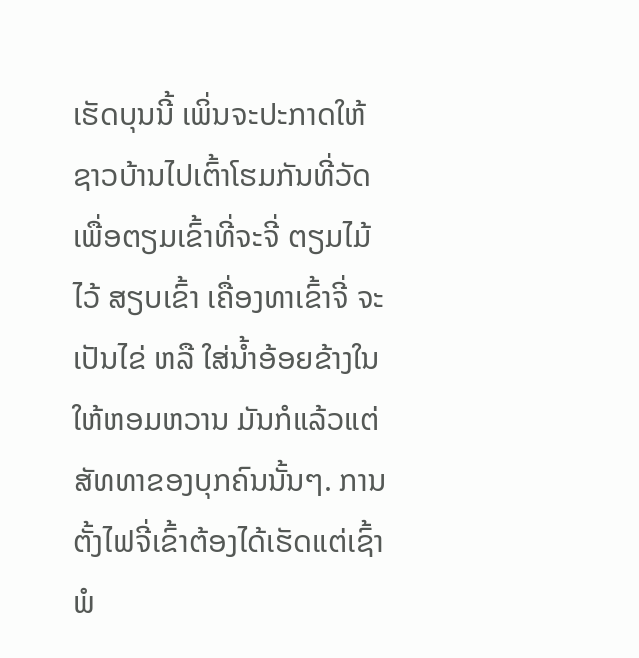ເຮັດບຸນນີ້ ເພິ່ນຈະປະກາດໃຫ້ຊາວບ້ານໄປເຕົ້າໂຮມກັນທີ່ວັດເພື່ອຕຽມເຂົ້າທີ່ຈະຈີ່ ຕຽມໄມ້ໄວ້ ສຽບເຂົ້າ ເຄື່ອງທາເຂົ້າຈີ່ ຈະເປັນໄຂ່ ຫລື ໃສ່ນໍ້າອ້ອຍຂ້າງໃນໃຫ້ຫອມຫວານ ມັນກໍແລ້ວແຕ່ສັທທາຂອງບຸກຄົນນັ້ນໆ. ການຕັ້ງໄຟຈີ່ເຂົ້າຕ້ອງໄດ້ເຮັດແຕ່ເຊົ້າ ພໍ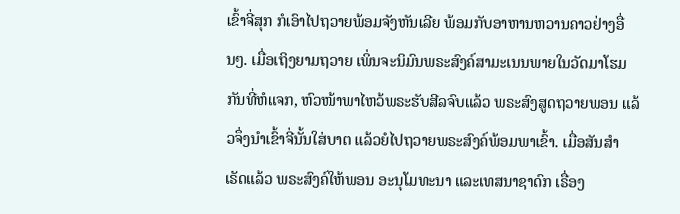ເຂົ້າຈີ່ສຸກ ກໍເອົາໄປຖວາຍພ້ອມຈັງຫັນເລີຍ ພ້ອມກັບອາຫານຫວານຄາວຢ່າງອື່ນໆ. ເມື່ອເຖິງຍາມຖວາຍ ເພິ່ນຈະນິມົນພຣະສົງຄ໌ສາມະເນນພາຍໃນວັດມາໂຮມກັນທີ່ຫໍແຈກ, ຫົວໜ້າພາໄຫວ້ພຣະຮັບສີລຈົບແລ້ວ ພຣະສົງສູດຖວາຍພອນ ແລ້ວຈຶ່ງນຳເຂົ້າຈີ່ນັ້ນໃສ່ບາຕ ແລ້ວຍໍໄປຖວາຍພຣະສົງຄ໌ພ້ອມພາເຂົ້າ. ເມື່ອສັນສຳເຣັດແລ້ວ ພຣະສົງຄ໌ໃຫ້ພອນ ອະນຸໂມທະນາ ແລະເທສນາຊາດົກ ເຣື່ອງ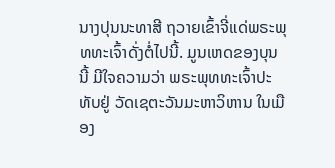ນາງປຸນນະທາສີ ຖວາຍເຂົ້າຈີ່ແດ່ພຣະພຸທທະເຈົ້າດັ່ງຕໍ່ໄປນີ້. ມູນເຫດຂອງບຸນນີ້ ມີໃຈຄວາມວ່າ ພຣະພຸທທະເຈົ້າປະທັບຢູ່ ວັດເຊຕະວັນມະຫາວິຫານ ໃນເມືອງ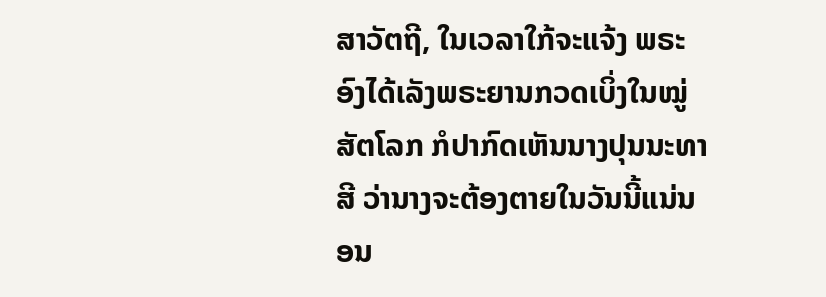ສາວັຕຖີ, ໃນເວລາໃກ້ຈະແຈ້ງ ພຣະອົງໄດ້ເລັງພຣະຍານກວດເບິ່ງໃນໝູ່ສັຕໂລກ ກໍປາກົດເຫັນນາງປຸນນະທາສີ ວ່ານາງຈະຕ້ອງຕາຍໃນວັນນີ້ແນ່ນອນ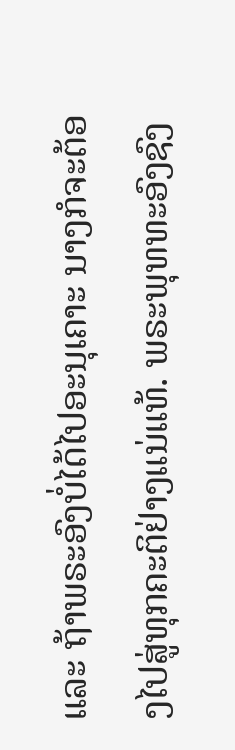ແລະ ຖ້າພຣະອົງບໍ່ໄດ້ໄປອະນຸເຄາະ ນາງກໍຈະຕ້ອງໄປສູ່ທຸກຄະຕິຢ່າງແນ່ແທ້. ພຣະພຸທທະອົງຊົງ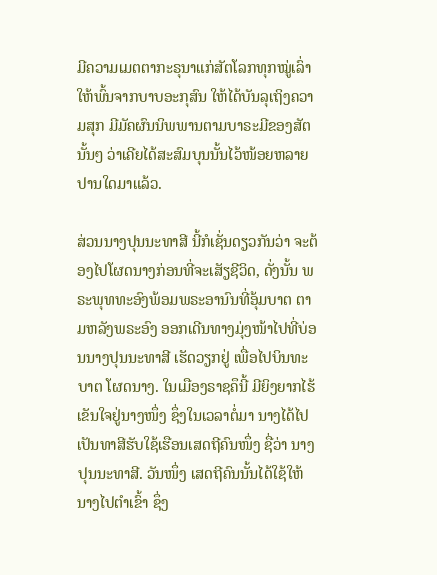ມີຄວາມເມຕຕາກະຣຸນາແກ່ສັຕໂລກທຸກໝູ່ເລົ່າໃຫ້ພົ້ນຈາກບາບອະກຸສົນ ໃຫ້ໄດ້ບັນລຸເຖິງຄວາມສຸກ ມີມັຄຜົນນິພພານຕາມບາຣະມີຂອງສັຕນັ້ນໆ ວ່າເຄີຍໄດ້ສະສົມບຸນນັ້ນໄວ້ໜ້ອຍຫລາຍປານໃດມາແລ້ວ.

ສ່ວນນາງປຸນນະທາສີ ນີ້ກໍເຊັ່ນດຽວກັນວ່າ ຈະຕ້ອງໄປໂຜດນາງກ່ອນທີ່ຈະເສັຽຊີວິດ, ດັ່ງນັ້ນ ພຣະພຸທທະອົງພ້ອມພຣະອານົນທີ່ອຸ້ມບາຕ ຕາມຫລັງພຣະອົງ ອອກເດີນທາງມຸ່ງໜ້າໄປທີ່ບ່ອນນາງປຸນນະທາສີ ເຮັດວຽກຢູ່ ເພື່ອໄປບິນທະບາຕ ໂຜດນາງ. ໃນເມືອງຣາຊຄຶນີ້ ມີຍິງຍາກໄຮ້ເຂັນໃຈຢູ່ນາງໜຶ່ງ ຊຶ່ງໃນເວລາຕໍ່ມາ ນາງໄດ້ໄປເປັນທາສີຮັບໃຊ້ເຮືອນເສດຖີຄົນໜຶ່ງ ຊື່ວ່າ ນາງປຸນນະທາສີ. ວັນໜຶ່ງ ເສດຖີຄົນນັ້ນໄດ້ໃຊ້ໃຫ້ນາງໄປຕຳເຂົ້າ ຊຶ່ງ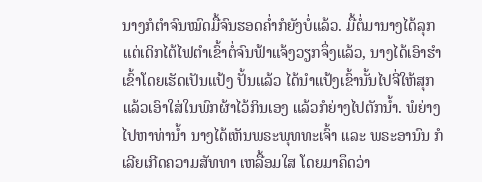ນາງກໍຕຳຈົນໝົດມື້ຈົນຮອດຄໍ່າກໍຍັງບໍ່ແລ້ວ. ມື້ຕໍ່ມານາງໄດ້ລຸກແຕ່ເດິກໄຕ້ໄຟຕຳເຂົ້າຕໍ່ຈົນຟ້າແຈ້ງວຽກຈຶ່ງແລ້ວ, ນາງໄດ້ເອົາຮຳເຂົ້າໂດຍເຮັດເປັນແປ້ງ ປັ້ນແລ້ວ ໄດ້ນຳແປ້ງເຂົ້ານັ້ນໄປຈີ່ໃຫ້ສຸກແລ້ວເອົາໃສ່ໃນພົກຜ້າໄວ້ກິນເອງ ແລ້ວກໍຍ່າງໄປຕັກນໍ້າ. ພໍຍ່າງໄປຫາທ່ານໍ້າ ນາງໄດ້ເຫັນພຣະພຸທທະເຈົ້າ ແລະ ພຣະອານົນ ກໍເລີຍເກີດຄວາມສັທທາ ເຫລື້ອມໃສ ໂດຍມາຄຶດວ່າ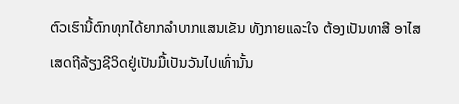ຕົວເຮົານີ້ຕົກທຸກໄດ້ຍາກລຳບາກແສນເຂັນ ທັງກາຍແລະໃຈ ຕ້ອງເປັນທາສີ ອາໄສເສດຖີລ້ຽງຊີວິດຢູ່ເປັນມື້ເປັນວັນໄປເທົ່ານັ້ນ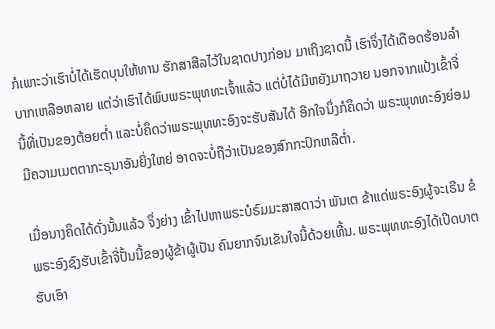ກໍເພາະວ່າເຮົາບໍ່ໄດ້ເຮັດບຸນໃຫ້ທານ ຮັກສາສີລໄວ້ໃນຊາດປາງກ່ອນ ມາເຖິງຊາດນີ້ ເຮົາຈຶ່ງໄດ້ເດືອດຮ້ອນລຳບາກເຫລືອຫລາຍ ແຕ່ວ່າເຮົາໄດ້ພົບພຣະພຸທທະເຈົ້າແລ້ວ ແຕ່ບໍ່ໄດ້ມີຫຍັງມາຖວາຍ ນອກຈາກແປ້ງເຂົ້າຈີ່ນີ້ທີ່ເປັນຂອງຕ້ອຍຕໍ່າ ແລະບໍ່ຄຶດວ່າພຣະພຸທທະອົງຈະຮັບສັນໄດ້ ອີກໃຈນຶ່ງກໍຄຶດວ່າ ພຣະພຸທທະອົງຍ່ອມມີຄວາມເມຕຕາກະຣຸນາອັນຍິ່ງໃຫຍ່ ອາດຈະບໍ່ຖືວ່າເປັນຂອງສົກກະປົກຫລືຕໍ່າ.

ເມື່ອນາງຄຶດໄດ້ດັ່ງນັ້ນແລ້ວ ຈຶ່ງຍ່າງ ເຂົ້າໄປຫາພຣະບໍຣົມມະສາສດາວ່າ ພັນເຕ ຂ້າແດ່ພຣະອົງຜູ້ຈະເຣີນ ຂໍພຣະອົງຊົງຮັບເຂົ້າຈີ່ປັ້ນນີ້ຂອງຜູ້ຂ້າຜູ້ເປັນ ຄົນຍາກຈົນເຂັນໃຈນີ້ດ້ວຍເທີ້ນ. ພຣະພຸທທະອົງໄດ້ເປີດບາຕ ຮັບເອົາ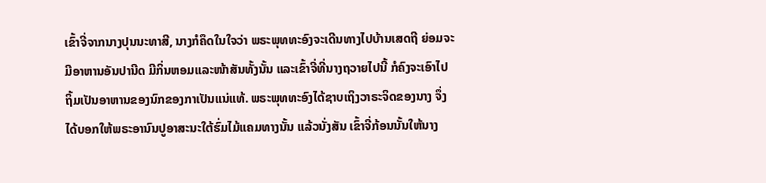ເຂົ້າຈີ່ຈາກນາງປຸນນະທາສີ, ນາງກໍຄຶດໃນໃຈວ່າ ພຣະພຸທທະອົງຈະເດີນທາງໄປບ້ານເສດຖີ ຍ່ອມຈະມີອາຫານອັນປານີດ ມີກິ່ນຫອມແລະໜ້າສັນທັ້ງນັ້ນ ແລະເຂົ້າຈີ່ທີ່ນາງຖວາຍໄປນີ້ ກໍຄົງຈະເອົາໄປຖິ້ມເປັນອາຫານຂອງນົກຂອງກາເປັນແນ່ແທ້. ພຣະພຸທທະອົງໄດ້ຊາບເຖິງວາຣະຈິດຂອງນາງ ຈຶ່ງໄດ້ບອກໃຫ້ພຣະອານົນປູອາສະນະໃຕ້ຮົ່ມໄມ້ແຄມທາງນັ້ນ ແລ້ວນັ່ງສັນ ເຂົ້າຈີ່ກ້ອນນັ້ນໃຫ້ນາງ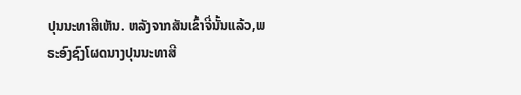ປຸນນະທາສີເຫັນ. ຫລັງຈາກສັນເຂົ້າຈີ່ນັ້ນແລ້ວ,ພຣະອົງຊົງໂຜດນາງປຸນນະທາສີ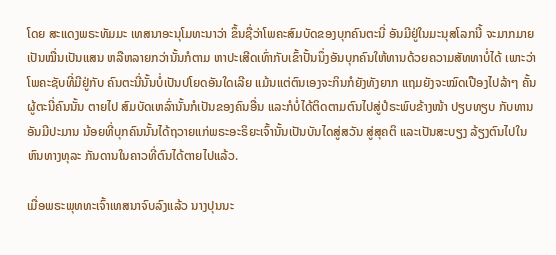ໂດຍ ສະແດງພຣະທັມມະ ເທສນາອະນຸໂມທະນາວ່າ ຂຶ້ນຊື່ວ່າໂພຄະສົມບັດຂອງບຸກຄົນຕະນີ່ ອັນມີຢູ່ໃນມະນຸສໂລກນີ້ ຈະມາກມາຍເປັນໝື່ນເປັນແສນ ຫລືຫລາຍກວ່ານັ້ນກໍຕາມ ຫາປະເສີດເທົ່າກັບເຂົ້າປັ້ນນຶ່ງອັນບຸກຄົນໃຫ້ທານດ້ວຍຄວາມສັທທາບໍ່ໄດ້ ເພາະວ່າໂພຄະຊັບທີ່ມີຢູ່ກັບ ຄົນຕະນີ່ນັ້ນບໍ່ເປັນປໂຍດອັນໃດເລີຍ ແມ້ນແຕ່ຕົນເອງຈະກິນກໍຍັງທັງຍາກ ແຖມຍັງຈະໝົດເປືອງໄປລ້າໆ ຄັ້ນຜູ້ຕະນີ່ຄົນນັ້ນ ຕາຍໄປ ສົມບັດເຫລົ່ານັ້ນກໍເປັນຂອງຄົນອື່ນ ແລະກໍບໍ່ໄດ້ຕິດຕາມຕົນໄປສູ່ປໍຣະພົບຂ້າງໜ້າ ປຽບທຽບ ກັບທານອັນມີປະມານ ນ້ອຍທີ່ບຸກຄົນນັ້ນໄດ້ຖວາຍແກ່ພຣະອະຣິຍະເຈົ້ານັ້ນເປັນບັນໄດສູ່ສວັນ ສູ່ສຸຄຕິ ແລະເປັນສະບຽງ ລ້ຽງຕົນໄປໃນຫົນທາງທຸລະ ກັນດານໃນຄາວທີ່ຕົນໄດ້ຕາຍໄປແລ້ວ.

ເມື່ອພຣະພຸທທະເຈົ້າເທສນາຈົບລົງແລ້ວ ນາງປຸນນະ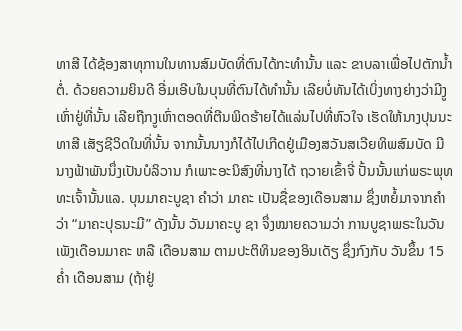ທາສີ ໄດ້ຊ້ອງສາທຸການໃນທານສົມບັດທີ່ຕົນໄດ້ກະທຳນັ້ນ ແລະ ຂາບລາເພື່ອໄປຕັກນໍ້າຕໍ່. ດ້ວຍຄວາມຍິນດີ ອີ່ມເອີບໃນບຸນທີ່ຕົນໄດ້ທຳນັ້ນ ເລີຍບໍ່ທັນໄດ້ເບິ່ງທາງຍ່າງວ່າມີງູເຫົ່າຢູ່ທີ່ນັ້ນ ເລີຍຖືກງູເຫົ່າຕອດທີ່ຕີນພິດຮ້າຍໄດ້ແລ່ນໄປທີ່ຫົວໃຈ ເຮັດໃຫ້ນາງປຸນນະທາສີ ເສັຽຊີວິດໃນທີ່ນັ້ນ ຈາກນັ້ນນາງກໍໄດ້ໄປເກີດຢູ່ເມືອງສວັນສເວີຍທິພສົມບັດ ມີນາງຟ້າພັນນຶ່ງເປັນບໍລິວານ ກໍເພາະອະນິສົງທີ່ນາງໄດ້ ຖວາຍເຂົ້າຈີ່ ປັ້ນນັ້ນແກ່ພຣະພຸທທະເຈົ້ານັ້ນແລ. ບຸນມາຄະບູຊາ ຄຳວ່າ ມາຄະ ເປັນຊື່ຂອງເດືອນສາມ ຊຶ່ງຫຍໍ້ມາຈາກຄຳວ່າ “ມາຄະປຸຣນະມີ” ດັງນັ້ນ ວັນມາຄະບູ ຊາ ຈຶ່ງໝາຍຄວາມວ່າ ການບູຊາພຣະໃນວັນເພັງເດືອນມາຄະ ຫລື ເດືອນສາມ ຕາມປະຕິທິນຂອງອິນເດັຽ ຊຶ່ງກົງກັບ ວັນຂຶ້ນ 15 ຄໍ່າ ເດືອນສາມ (ຖ້າຢູ່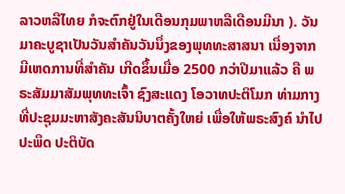ລາວຫລືໄທຍ ກໍຈະຕົກຢູ່ໃນເດືອນກຸມພາຫລືເດືອນມີນາ ). ວັນມາຄະບູຊາເປັນວັນສຳຄັນວັນນຶ່ງຂອງພຸທທະສາສນາ ເນື່ອງຈາກມີເຫດການທີ່ສຳຄັນ ເກີດຂຶ້ນເມື່ອ 2500 ກວ່າປີມາແລ້ວ ຄື ພຣະສັມມາສັມພຸທທະເຈົ້າ ຊົງສະແດງ ໂອວາທປະຕິໂມກ ທ່າມກາງ ທີ່ປະຊຸມມະຫາສັງຄະສັນນິບາຕຄັ້ງໃຫຍ່ ເພື່ອໃຫ້ພຣະສົງຄ໌ ນຳໄປປະພຶດ ປະຕິບັດ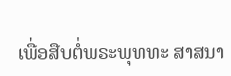ເພື່ອສືບຕໍ່ພຣະພຸທທະ ສາສນາ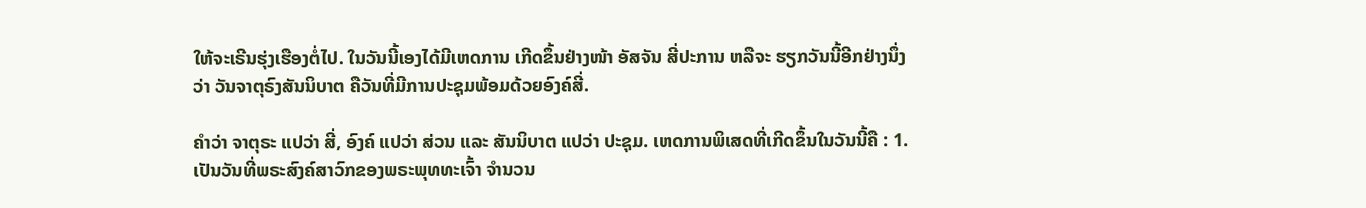ໃຫ້ຈະເຣີນຮຸ່ງເຮືອງຕໍ່ໄປ. ໃນວັນນີ້ເອງໄດ້ມີເຫດການ ເກີດຂຶ້ນຢ່າງໜ້າ ອັສຈັນ ສີ່ປະການ ຫລືຈະ ຮຽກວັນນີ້ອີກຢ່າງນຶ່ງວ່າ ວັນຈາຕຸຣົງສັນນິບາຕ ຄືວັນທີ່ມີການປະຊຸມພ້ອມດ້ວຍອົງຄ໌ສີ່.

ຄຳວ່າ ຈາຕຸຣະ ແປວ່າ ສີ່, ອົງຄ໌ ແປວ່າ ສ່ວນ ແລະ ສັນນິບາຕ ແປວ່າ ປະຊຸມ. ເຫດການພິເສດທີ່ເກີດຂຶ້ນໃນວັນນີ້ຄື : 1. ເປັນວັນທີ່ພຣະສົງຄ໌ສາວົກຂອງພຣະພຸທທະເຈົ້າ ຈຳນວນ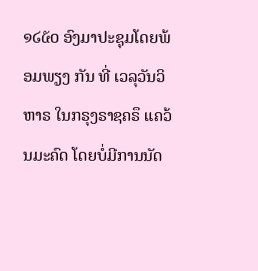໑໒໕໐ ອົງມາປະຊຸມໂດຍພ້ອມພຽງ ກັນ ທີ່ ເວລຸວັນວິຫາຣ ໃນກຣຸງຣາຊຄຣຶ ແຄວ້ນມະຄົດ ໂດຍບໍ່ມີການນັດ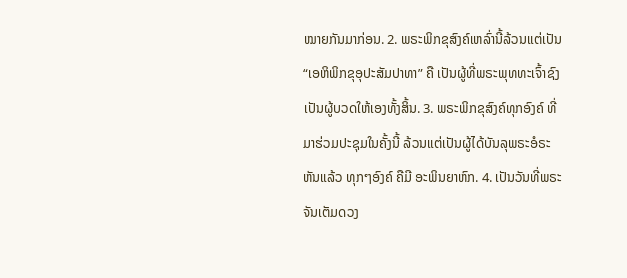ໝາຍກັນມາກ່ອນ. 2. ພຣະພິກຂຸສົງຄ໌ເຫລົ່ານີ້ລ້ວນແຕ່ເປັນ “ເອຫິພິກຂຸອຸປະສັມປາທາ” ຄື ເປັນຜູ້ທີ່ພຣະພຸທທະເຈົ້າຊົງ ເປັນຜູ້ບວດໃຫ້ເອງທັ້ງສິ້ນ. 3. ພຣະພິກຂຸສົງຄ໌ທຸກອົງຄ໌ ທີ່ມາຮ່ວມປະຊຸມໃນຄັ້ງນີ້ ລ້ວນແຕ່ເປັນຜູ້ໄດ້ບັນລຸພຣະອໍຣະຫັນແລ້ວ ທຸກໆອົງຄ໌ ຄືມີ ອະພິນຍາຫົກ. 4. ເປັນວັນທີ່ພຣະຈັນເຕັມດວງ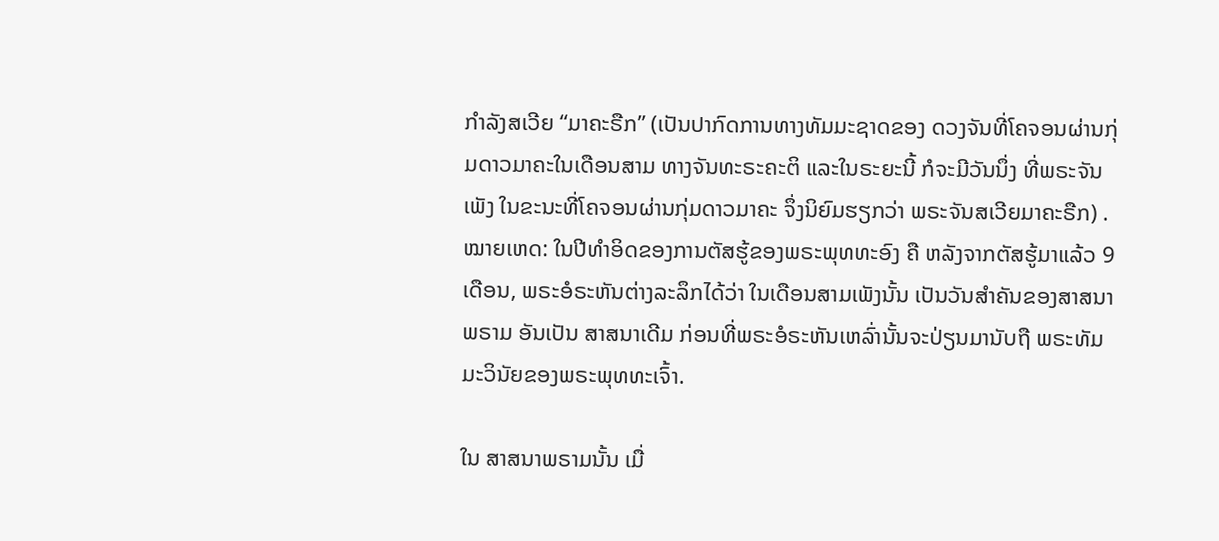ກຳລັງສເວີຍ “ມາຄະຣືກ” (ເປັນປາກົດການທາງທັມມະຊາດຂອງ ດວງຈັນທີ່ໂຄຈອນຜ່ານກຸ່ມດາວມາຄະໃນເດືອນສາມ ທາງຈັນທະຣະຄະຕິ ແລະໃນຣະຍະນີ້ ກໍຈະມີວັນນຶ່ງ ທີ່ພຣະຈັນເພັງ ໃນຂະນະທີ່ໂຄຈອນຜ່ານກຸ່ມດາວມາຄະ ຈຶ່ງນິຍົມຮຽກວ່າ ພຣະຈັນສເວີຍມາຄະຣືກ) . ໝາຍເຫດ: ໃນປີທໍາອິດຂອງການຕັສຮູ້ຂອງພຣະພຸທທະອົງ ຄື ຫລັງຈາກຕັສຮູ້ມາແລ້ວ 9 ເດືອນ, ພຣະອໍຣະຫັນຕ່າງລະລຶກໄດ້ວ່າ ໃນເດືອນສາມເພັງນັ້ນ ເປັນວັນສຳຄັນຂອງສາສນາພຣາມ ອັນເປັນ ສາສນາເດີມ ກ່ອນທີ່ພຣະອໍຣະຫັນເຫລົ່ານັ້ນຈະປ່ຽນມານັບຖື ພຣະທັມມະວິນັຍຂອງພຣະພຸທທະເຈົ້າ.

ໃນ ສາສນາພຣາມນັ້ນ ເມື່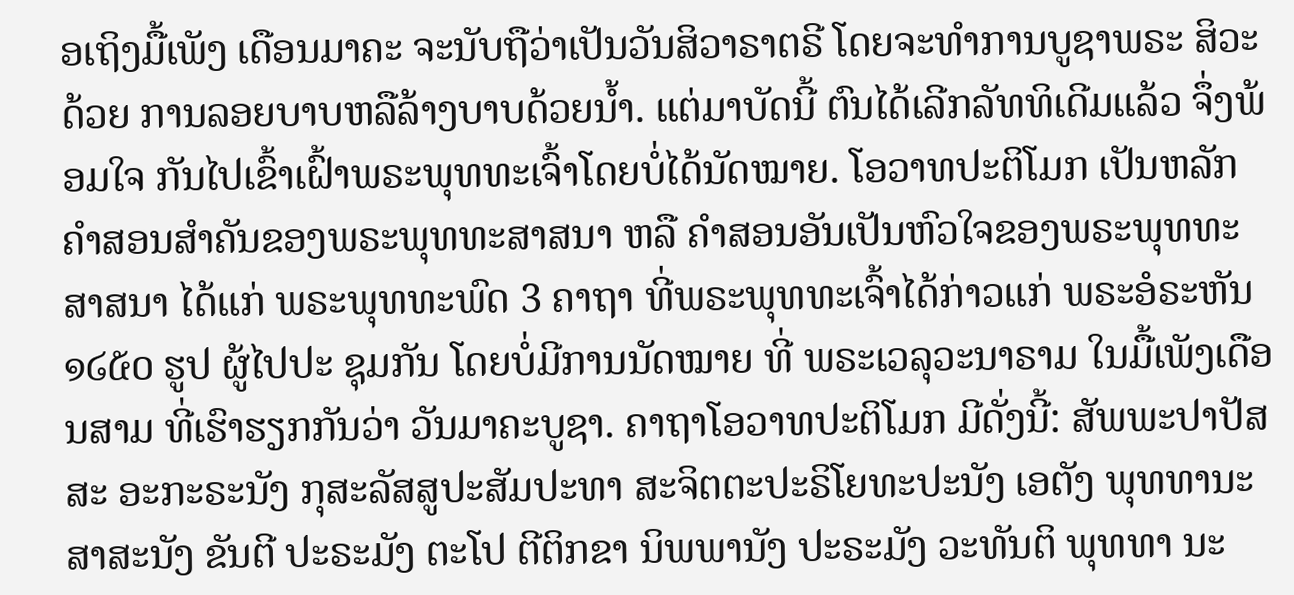ອເຖິງມື້ເພັງ ເດືອນມາຄະ ຈະນັບຖືວ່າເປັນວັນສິວາຣາຕຣີ ໂດຍຈະທຳການບູຊາພຣະ ສິວະດ້ວຍ ການລອຍບາບຫລືລ້າງບາບດ້ວຍນໍ້າ. ແຕ່ມາບັດນີ້ ຕົນໄດ້ເລີກລັທທິເດີມແລ້ວ ຈຶ່ງພ້ອມໃຈ ກັນໄປເຂົ້າເຝົ້າພຣະພຸທທະເຈົ້າໂດຍບໍ່ໄດ້ນັດໝາຍ. ໂອວາທປະຕິໂມກ ເປັນຫລັກຄຳສອນສຳຄັນຂອງພຣະພຸທທະສາສນາ ຫລື ຄຳສອນອັນເປັນຫົວໃຈຂອງພຣະພຸທທະ ສາສນາ ໄດ້ແກ່ ພຣະພຸທທະພົດ 3 ຄາຖາ ທີ່ພຣະພຸທທະເຈົ້າໄດ້ກ່າວແກ່ ພຣະອໍຣະຫັນ ໑໒໕໐ ຮູປ ຜູ້ໄປປະ ຊຸມກັນ ໂດຍບໍ່ມີການນັດໝາຍ ທີ່ ພຣະເວລຸວະນາຣາມ ໃນມື້ເພັງເດືອນສາມ ທີ່ເຮົາຮຽກກັນວ່າ ວັນມາຄະບູຊາ. ຄາຖາໂອວາທປະຕິໂມກ ມີດັ່ງນີ້: ສັພພະປາປັສສະ ອະກະຣະນັງ ກຸສະລັສສູປະສັມປະທາ ສະຈິຕຕະປະຣິໂຍທະປະນັງ ເອຕັງ ພຸທທານະສາສະນັງ ຂັນຕີ ປະຣະມັງ ຕະໂປ ຕີຕິກຂາ ນິພພານັງ ປະຣະມັງ ວະທັນຕິ ພຸທທາ ນະ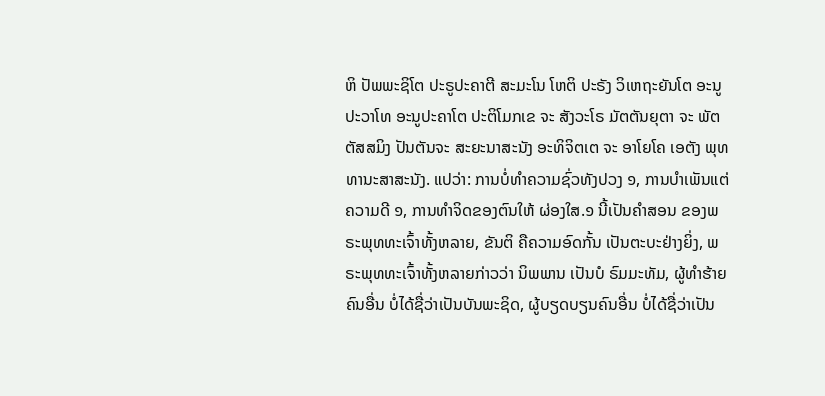ຫິ ປັພພະຊິໂຕ ປະຣູປະຄາຕີ ສະມະໂນ ໂຫຕິ ປະຣັງ ວິເຫຖະຍັນໂຕ ອະນູປະວາໂທ ອະນູປະຄາໂຕ ປະຕິໂມກເຂ ຈະ ສັງວະໂຣ ມັຕຕັນຍຸຕາ ຈະ ພັຕຕັສສມິງ ປັນຕັນຈະ ສະຍະນາສະນັງ ອະທິຈິຕເຕ ຈະ ອາໂຍໂຄ ເອຕັງ ພຸທທານະສາສະນັງ. ແປວ່າ: ການບໍ່ທຳຄວາມຊົ່ວທັງປວງ ໑, ການບໍາເພັນແຕ່ຄວາມດີ ໑, ການທໍາຈິດຂອງຕົນໃຫ້ ຜ່ອງໃສ.໑ ນີ້ເປັນຄໍາສອນ ຂອງພຣະພຸທທະເຈົ້າທັ້ງຫລາຍ, ຂັນຕິ ຄືຄວາມອົດກັ້ນ ເປັນຕະບະຢ່າງຍິ່ງ, ພຣະພຸທທະເຈົ້າທັ້ງຫລາຍກ່າວວ່າ ນິພພານ ເປັນບໍ ຣົມມະທັມ, ຜູ້ທຳຮ້າຍຄົນອື່ນ ບໍ່ໄດ້ຊື່ວ່າເປັນບັນພະຊິດ, ຜູ້ບຽດບຽນຄົນອື່ນ ບໍ່ໄດ້ຊື່ວ່າເປັນ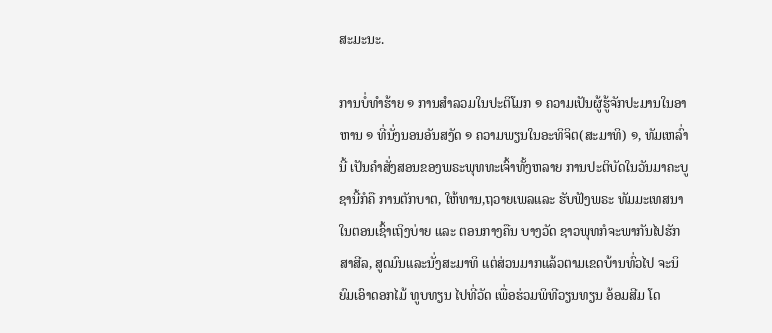ສະມະນະ.

ການບໍ່ທຳຮ້າຍ ໑ ການສຳລວມໃນປະຕິໂມກ ໑ ຄວາມເປັນຜູ້ຮູ້ຈັກປະມານໃນອາຫານ ໑ ທີ່ນັ່ງນອນອັນສງັດ ໑ ຄວາມພຽນໃນອະທິຈິຕ(ສະມາທິ) ໑, ທັມເຫລົ່ານີ້ ເປັນຄຳສັ່ງສອນຂອງພຣະພຸທທະເຈົ້າທັ້ງຫລາຍ ການປະຕິບັດໃນວັນມາຄະບູຊານີ້ກໍຄື ການຕັກບາຕ, ໃຫ້ທານ,ຖວາຍເພລແລະ ຮັບຟັງພຣະ ທັມມະເທສນາໃນຕອນເຊົ້າເຖິງບ່າຍ ແລະ ຕອນກາງຄືນ ບາງວັດ ຊາວພຸທກໍຈະພາກັນໄປຮັກສາສີລ, ສູດມົນແລະນັ່ງສະມາທິ ແຕ່ສ່ວນມາກແລ້ວຕາມເຂດບ້ານທົ່ວໄປ ຈະນິຍົມເອົາດອກໄມ້ ທູບທຽນ ໄປທີ່ວັດ ເພື່ອຮ່ວມພິທີວຽນທຽນ ອ້ອມສີມ ໂດ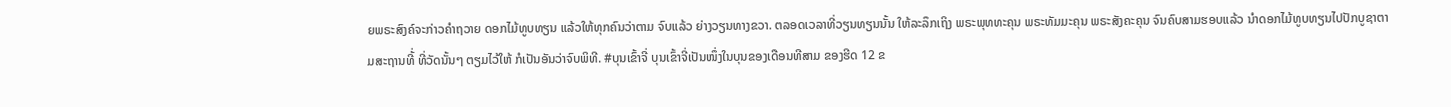ຍພຣະສົງຄ໌ຈະກ່າວຄຳຖວາຍ ດອກໄມ້ທູບທຽນ ແລ້ວໃຫ້ທຸກຄົນວ່າຕາມ ຈົບແລ້ວ ຍ່າງວຽນທາງຂວາ. ຕລອດເວລາທີ່ວຽນທຽນນັ້ນ ໃຫ້ລະລຶກເຖິງ ພຣະພຸທທະຄຸນ ພຣະທັມມະຄຸນ ພຣະສັງຄະຄຸນ ຈົນຄົບສາມຮອບແລ້ວ ນຳດອກໄມ້ທູບທຽນໄປປັກບູຊາຕາມສະຖານທີ້່ ທີ່ວັດນັ້ນໆ ຕຽມໄວ້ໃຫ້ ກໍເປັນອັນວ່າຈົບພິທີ. #ບຸນເຂົ້າຈີ່ ບຸນເຂົ້າຈີ່ເປັນໜຶ່ງໃນບຸນຂອງເດືອນທີສາມ ຂອງຮີດ 12 ຂ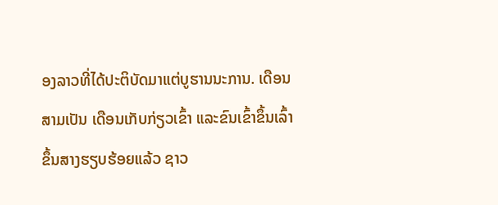ອງລາວທີ່ໄດ້ປະຕິບັດມາແຕ່ບູຮານນະການ. ເດືອນສາມເປັນ ເດືອນເກັບກ່ຽວເຂົ້າ ແລະຂົນເຂົ້າຂຶ້ນເລົ້າຂຶ້ນສາງຮຽບຮ້ອຍແລ້ວ ຊາວ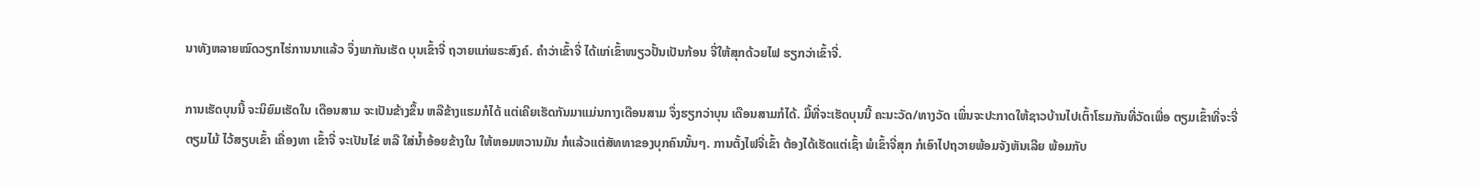ນາທັງຫລາຍໝົດວຽກໄຮ່ການນາແລ້ວ ຈຶ່ງພາກັນເຮັດ ບຸນເຂົ້າຈີ່ ຖວາຍແກ່ພຣະສົງຄ໌. ຄຳວ່າເຂົ້າຈີ່ ໄດ້ແກ່ເຂົ້າໜຽວປັ້ນເປັນກ້ອນ ຈີ່ໃຫ້ສຸກດ້ວຍໄຟ ຮຽກວ່າເຂົ້າຈີ່.

ການເຮັດບຸນນີ້ ຈະນິຍົມເຮັດໃນ ເດືອນສາມ ຈະເປັນຂ້າງຂຶ້ນ ຫລືຂ້າງແຮມກໍໄດ້ ແຕ່ເຄີຍເຮັດກັນມາແມ່ນກາງເດືອນສາມ ຈຶ່ງຮຽກວ່າບຸນ ເດືອນສາມກໍໄດ້. ມື້ທີ່ຈະເຮັດບຸນນີ້ ຄະນະວັດ/ທາງວັດ ເພິ່ນຈະປະກາດໃຫ້ຊາວບ້ານໄປເຕົ້າໂຮມກັນທີ່ວັດເພື່ອ ຕຽມເຂົ້າທີ່ຈະຈີ່ ຕຽມໄມ້ ໄວ້ສຽບເຂົ້າ ເຄື່ອງທາ ເຂົ້າຈີ່ ຈະເປັນໄຂ່ ຫລື ໃສ່ນໍ້າອ້ອຍຂ້າງໃນ ໃຫ້ຫອມຫວານມັນ ກໍແລ້ວແຕ່ສັທທາຂອງບຸກຄົນນັ້ນໆ. ການຕັ້ງໄຟຈີ່ເຂົ້າ ຕ້ອງໄດ້ເຮັດແຕ່ເຊົ້າ ພໍເຂົ້າຈີ່ສຸກ ກໍເອົາໄປຖວາຍພ້ອມຈັງຫັນເລີຍ ພ້ອມກັບ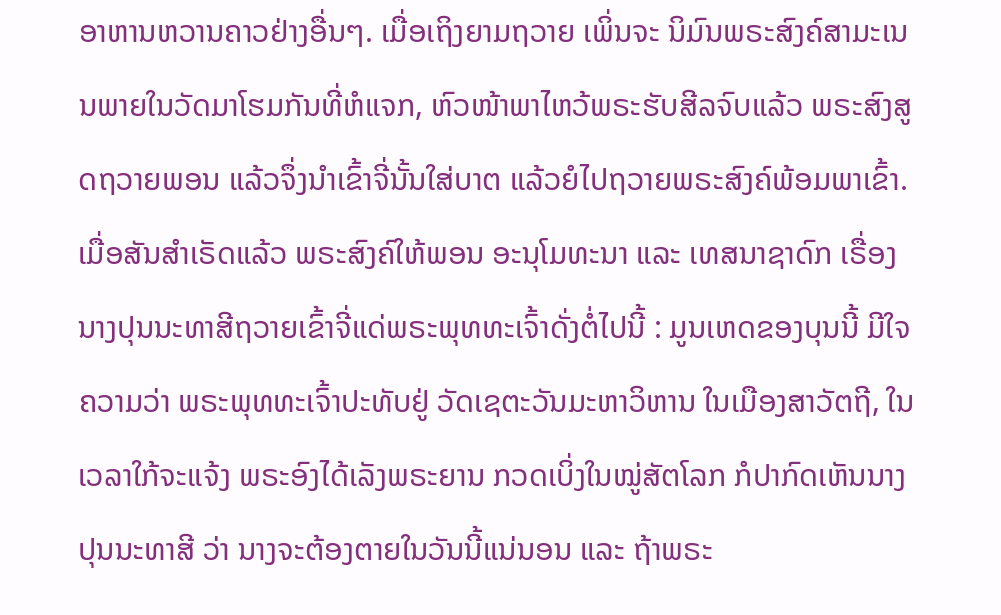ອາຫານຫວານຄາວຢ່າງອື່ນໆ. ເມື່ອເຖິງຍາມຖວາຍ ເພິ່ນຈະ ນິມົນພຣະສົງຄ໌ສາມະເນນພາຍໃນວັດມາໂຮມກັນທີ່ຫໍແຈກ, ຫົວໜ້າພາໄຫວ້ພຣະຮັບສີລຈົບແລ້ວ ພຣະສົງສູດຖວາຍພອນ ແລ້ວຈຶ່ງນຳເຂົ້າຈີ່ນັ້ນໃສ່ບາຕ ແລ້ວຍໍໄປຖວາຍພຣະສົງຄ໌ພ້ອມພາເຂົ້າ. ເມື່ອສັນສຳເຣັດແລ້ວ ພຣະສົງຄ໌ໃຫ້ພອນ ອະນຸໂມທະນາ ແລະ ເທສນາຊາດົກ ເຣື່ອງນາງປຸນນະທາສີຖວາຍເຂົ້າຈີ່ແດ່ພຣະພຸທທະເຈົ້າດັ່ງຕໍ່ໄປນີ້ : ມູນເຫດຂອງບຸນນີ້ ມີໃຈຄວາມວ່າ ພຣະພຸທທະເຈົ້າປະທັບຢູ່ ວັດເຊຕະວັນມະຫາວິຫານ ໃນເມືອງສາວັຕຖີ, ໃນເວລາໃກ້ຈະແຈ້ງ ພຣະອົງໄດ້ເລັງພຣະຍານ ກວດເບິ່ງໃນໝູ່ສັຕໂລກ ກໍປາກົດເຫັນນາງປຸນນະທາສີ ວ່າ ນາງຈະຕ້ອງຕາຍໃນວັນນີ້ແນ່ນອນ ແລະ ຖ້າພຣະ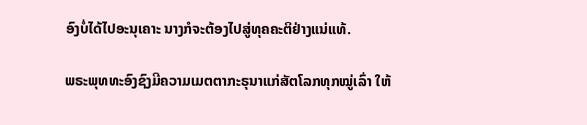ອົງບໍ່ໄດ້ໄປອະນຸເຄາະ ນາງກໍຈະຕ້ອງໄປສູ່ທຸຄຄະຕິຢ່າງແນ່ແທ້.

ພຣະພຸທທະອົງຊົງມີຄວາມເມຕຕາກະຣຸນາແກ່ສັຕໂລກທຸກໝູ່ເລົ່າ ໃຫ້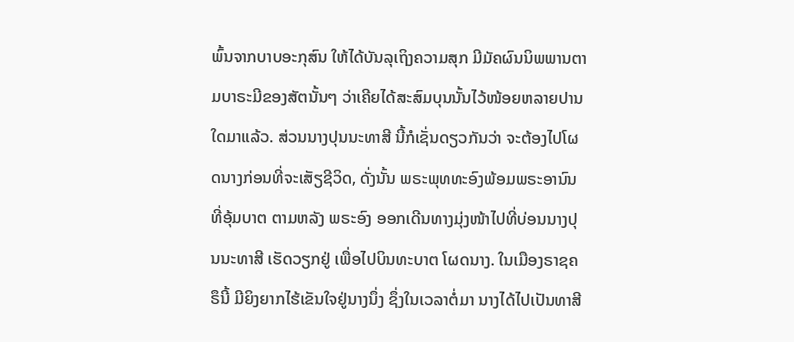ພົ້ນຈາກບາບອະກຸສົນ ໃຫ້ໄດ້ບັນລຸເຖິງຄວາມສຸກ ມີມັຄຜົນນິພພານຕາມບາຣະມີຂອງສັຕນັ້ນໆ ວ່າເຄີຍໄດ້ສະສົມບຸນນັ້ນໄວ້ໜ້ອຍຫລາຍປານໃດມາແລ້ວ. ສ່ວນນາງປຸນນະທາສີ ນີ້ກໍເຊັ່ນດຽວກັນວ່າ ຈະຕ້ອງໄປໂຜດນາງກ່ອນທີ່ຈະເສັຽຊີວິດ, ດັ່ງນັ້ນ ພຣະພຸທທະອົງພ້ອມພຣະອານົນທີ່ອຸ້ມບາຕ ຕາມຫລັງ ພຣະອົງ ອອກເດີນທາງມຸ່ງໜ້າໄປທີ່ບ່ອນນາງປຸນນະທາສີ ເຮັດວຽກຢູ່ ເພື່ອໄປບິນທະບາຕ ໂຜດນາງ. ໃນເມືອງຣາຊຄຣຶນີ້ ມີຍິງຍາກໄຮ້ເຂັນໃຈຢູ່ນາງນຶ່ງ ຊຶ່ງໃນເວລາຕໍ່ມາ ນາງໄດ້ໄປເປັນທາສີ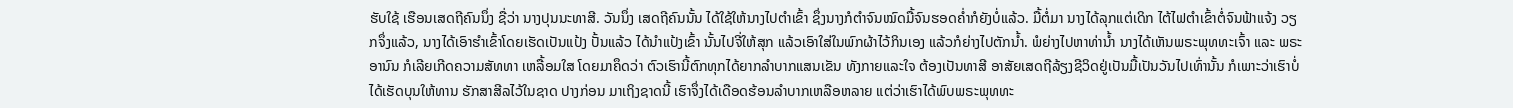ຮັບໃຊ້ ເຮືອນເສດຖີຄົນນຶ່ງ ຊື່ວ່າ ນາງປຸນນະທາສີ. ວັນນຶ່ງ ເສດຖີຄົນນັ້ນ ໄດ້ໃຊ້ໃຫ້ນາງໄປຕຳເຂົ້າ ຊຶ່ງນາງກໍຕຳຈົນໝົດມື້ຈົນຮອດຄໍ່າກໍຍັງບໍ່ແລ້ວ. ມື້ຕໍ່ມາ ນາງໄດ້ລຸກແຕ່ເດິກ ໄຕ້ໄຟຕຳເຂົ້າຕໍ່ຈົນຟ້າແຈ້ງ ວຽກຈຶ່ງແລ້ວ, ນາງໄດ້ເອົາຮຳເຂົ້າໂດຍເຮັດເປັນແປ້ງ ປັ້ນແລ້ວ ໄດ້ນຳແປ້ງເຂົ້າ ນັ້ນໄປຈີ່ໃຫ້ສຸກ ແລ້ວເອົາໃສ່ໃນພົກຜ້າໄວ້ກິນເອງ ແລ້ວກໍຍ່າງໄປຕັກນໍ້າ. ພໍຍ່າງໄປຫາທ່ານໍ້າ ນາງໄດ້ເຫັນພຣະພຸທທະເຈົ້າ ແລະ ພຣະອານົນ ກໍເລີຍເກີດຄວາມສັທທາ ເຫລື້ອມໃສ ໂດຍມາຄຶດວ່າ ຕົວເຮົານີ້ຕົກທຸກໄດ້ຍາກລຳບາກແສນເຂັນ ທັງກາຍແລະໃຈ ຕ້ອງເປັນທາສີ ອາສັຍເສດຖີລ້ຽງຊີວິດຢູ່ເປັນມື້ເປັນວັນໄປເທົ່ານັ້ນ ກໍເພາະວ່າເຮົາບໍ່ໄດ້ເຮັດບຸນໃຫ້ທານ ຮັກສາສີລໄວ້ໃນຊາດ ປາງກ່ອນ ມາເຖິງຊາດນີ້ ເຮົາຈຶ່ງໄດ້ເດືອດຮ້ອນລຳບາກເຫລືອຫລາຍ ແຕ່ວ່າເຮົາໄດ້ພົບພຣະພຸທທະ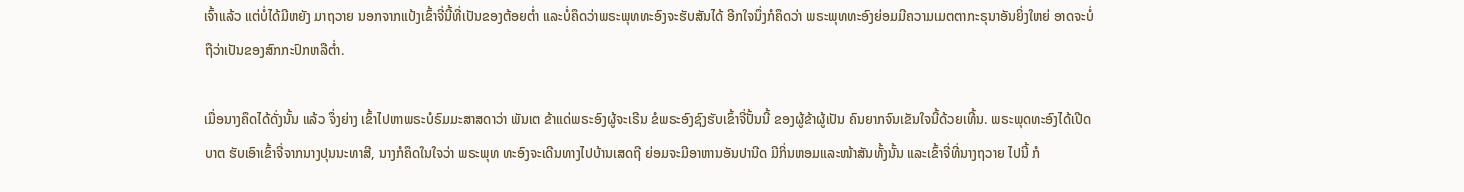ເຈົ້າແລ້ວ ແຕ່ບໍ່ໄດ້ມີຫຍັງ ມາຖວາຍ ນອກຈາກແປ້ງເຂົ້າຈີ່ນີ້ທີ່ເປັນຂອງຕ້ອຍຕໍ່າ ແລະບໍ່ຄຶດວ່າພຣະພຸທທະອົງຈະຮັບສັນໄດ້ ອີກໃຈນຶ່ງກໍຄຶດວ່າ ພຣະພຸທທະອົງຍ່ອມມີຄວາມເມຕຕາກະຣຸນາອັນຍິ່ງໃຫຍ່ ອາດຈະບໍ່ຖືວ່າເປັນຂອງສົກກະປົກຫລືຕໍ່າ.

ເມື່ອນາງຄຶດໄດ້ດັ່ງນັ້ນ ແລ້ວ ຈຶ່ງຍ່າງ ເຂົ້າໄປຫາພຣະບໍຣົມມະສາສດາວ່າ ພັນເຕ ຂ້າແດ່ພຣະອົງຜູ້ຈະເຣີນ ຂໍພຣະອົງຊົງຮັບເຂົ້າຈີ່ປັ້ນນີ້ ຂອງຜູ້ຂ້າຜູ້ເປັນ ຄົນຍາກຈົນເຂັນໃຈນີ້ດ້ວຍເທີ້ນ. ພຣະພຸດທະອົງໄດ້ເປີດບາຕ ຮັບເອົາເຂົ້າຈີ່ຈາກນາງປຸນນະທາສີ, ນາງກໍຄຶດໃນໃຈວ່າ ພຣະພຸທ ທະອົງຈະເດີນທາງໄປບ້ານເສດຖີ ຍ່ອມຈະມີອາຫານອັນປານີດ ມີກິ່ນຫອມແລະໜ້າສັນທັ້ງນັ້ນ ແລະເຂົ້າຈີ່ທີ່ນາງຖວາຍ ໄປນີ້ ກໍ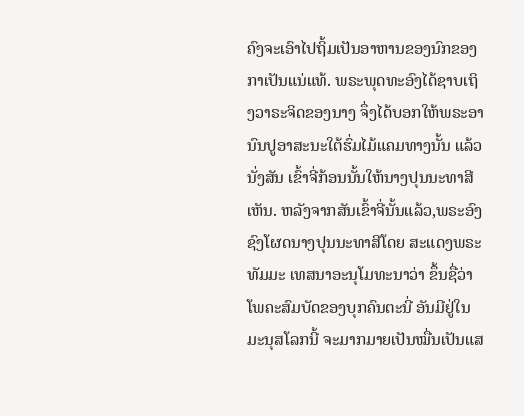ຄົງຈະເອົາໄປຖິ້ມເປັນອາຫານຂອງນົກຂອງກາເປັນແນ່ແທ້. ພຣະພຸດທະອົງໄດ້ຊາບເຖິງວາຣະຈິດຂອງນາງ ຈຶ່ງໄດ້ບອກໃຫ້ພຣະອານົນປູອາສະນະໃຕ້ຮົ່ມໄມ້ແຄມທາງນັ້ນ ແລ້ວນັ່ງສັນ ເຂົ້າຈີ່ກ້ອນນັ້ນໃຫ້ນາງປຸນນະທາສີເຫັນ. ຫລັງຈາກສັນເຂົ້າຈີ່ນັ້ນແລ້ວ,ພຣະອົງຊົງໂຜດນາງປຸນນະທາສີໂດຍ ສະແດງພຣະທັມມະ ເທສນາອະນຸໂມທະນາວ່າ ຂຶ້ນຊື່ວ່າໂພຄະສົມບັດຂອງບຸກຄົນຕະນີ່ ອັນມີຢູ່ໃນມະນຸສໂລກນີ້ ຈະມາກມາຍເປັນໝື່ນເປັນແສ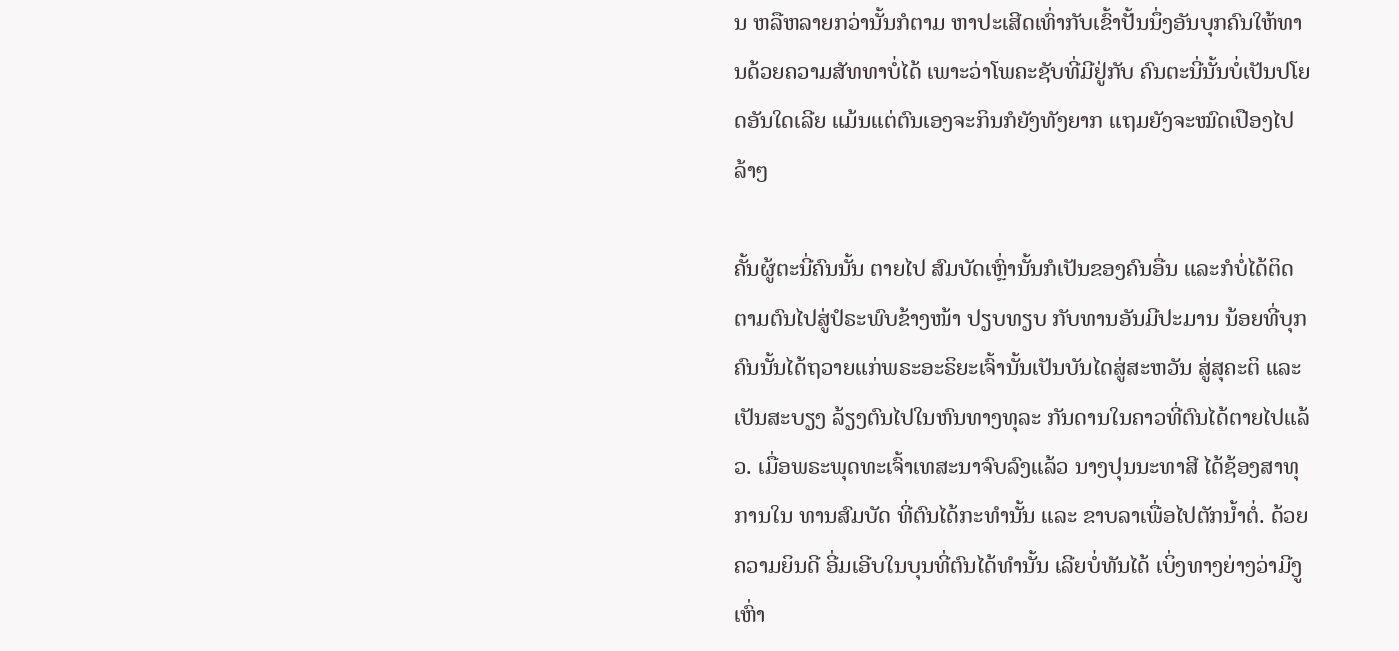ນ ຫລືຫລາຍກວ່ານັ້ນກໍຕາມ ຫາປະເສີດເທົ່າກັບເຂົ້າປັ້ນນຶ່ງອັນບຸກຄົນໃຫ້ທານດ້ວຍຄວາມສັທທາບໍ່ໄດ້ ເພາະວ່າໂພຄະຊັບທີ່ມີຢູ່ກັບ ຄົນຕະນີ່ນັ້ນບໍ່ເປັນປໂຍດອັນໃດເລີຍ ແມ້ນແຕ່ຕົນເອງຈະກິນກໍຍັງທັງຍາກ ແຖມຍັງຈະໝົດເປືອງໄປລ້າໆ

ຄັ້ນຜູ້ຕະນີ່ຄົນນັ້ນ ຕາຍໄປ ສົມບັດເຫຼົ່ານັ້ນກໍເປັນຂອງຄົນອື່ນ ແລະກໍບໍ່ໄດ້ຕິດຕາມຕົນໄປສູ່ປໍຣະພົບຂ້າງໜ້າ ປຽບທຽບ ກັບທານອັນມີປະມານ ນ້ອຍທີ່ບຸກຄົນນັ້ນໄດ້ຖວາຍແກ່ພຣະອະຣິຍະເຈົ້ານັ້ນເປັນບັນໄດສູ່ສະຫວັນ ສູ່ສຸຄະຕິ ແລະເປັນສະບຽງ ລ້ຽງຕົນໄປໃນຫົນທາງທຸລະ ກັນດານໃນຄາວທີ່ຕົນໄດ້ຕາຍໄປແລ້ວ. ເມື່ອພຣະພຸດທະເຈົ້າເທສະນາຈົບລົງແລ້ວ ນາງປຸນນະທາສີ ໄດ້ຊ້ອງສາທຸການໃນ ທານສົມບັດ ທີ່ຕົນໄດ້ກະທຳນັ້ນ ແລະ ຂາບລາເພື່ອໄປຕັກນໍ້າຕໍ່. ດ້ວຍຄວາມຍິນດີ ອີ່ມເອີບໃນບຸນທີ່ຕົນໄດ້ທຳນັ້ນ ເລີຍບໍ່ທັນໄດ້ ເບິ່ງທາງຍ່າງວ່າມີງູເຫົ່າ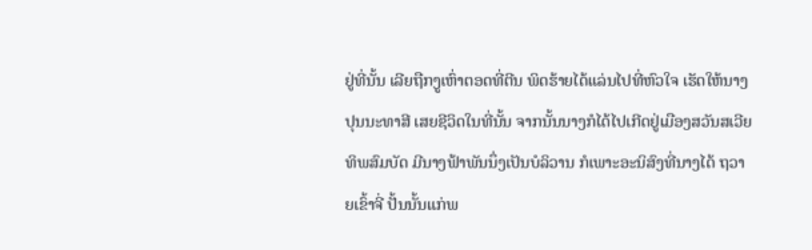ຢູ່ທີ່ນັ້ນ ເລີຍຖືກງູເຫົ່າຕອດທີ່ຕີນ ພິດຮ້າຍໄດ້ແລ່ນໄປທີ່ຫົວໃຈ ເຮັດໃຫ້ນາງປຸນນະທາສີ ເສຍຊີວິດໃນທີ່ນັ້ນ ຈາກນັ້ນນາງກໍໄດ້ໄປເກີດຢູ່ເມືອງສວັນສເວີຍທິພສົມບັດ ມີນາງຟ້າພັນນຶ່ງເປັນບໍລິວານ ກໍເພາະອະນິສົງທີ່ນາງໄດ້ ຖວາຍເຂົ້າຈີ່ ປັ້ນນັ້ນແກ່ພ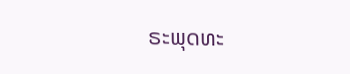ຣະພຸດທະ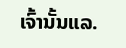ເຈົ້ານັ້ນແລ.